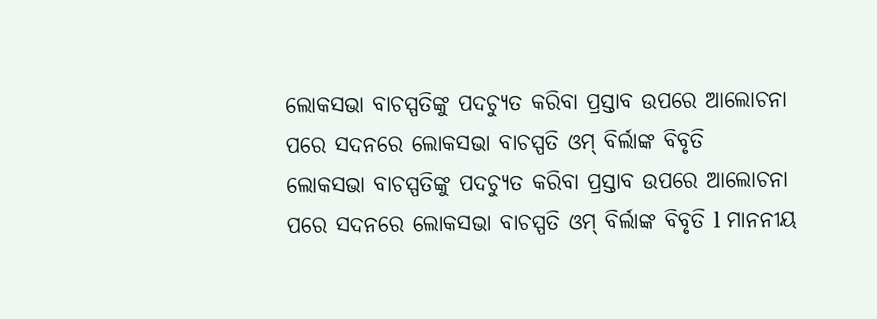ଲୋକସଭା ବାଚସ୍ପତିଙ୍କୁ ପଦଚ୍ୟୁତ କରିବା ପ୍ରସ୍ତାବ ଉପରେ ଆଲୋଚନା ପରେ ସଦନରେ ଲୋକସଭା ବାଚସ୍ପତି ଓମ୍ ବିର୍ଲାଙ୍କ ବିବୃତି
ଲୋକସଭା ବାଚସ୍ପତିଙ୍କୁ ପଦଚ୍ୟୁତ କରିବା ପ୍ରସ୍ତାବ ଉପରେ ଆଲୋଚନା ପରେ ସଦନରେ ଲୋକସଭା ବାଚସ୍ପତି ଓମ୍ ବିର୍ଲାଙ୍କ ବିବୃତି l ମାନନୀୟ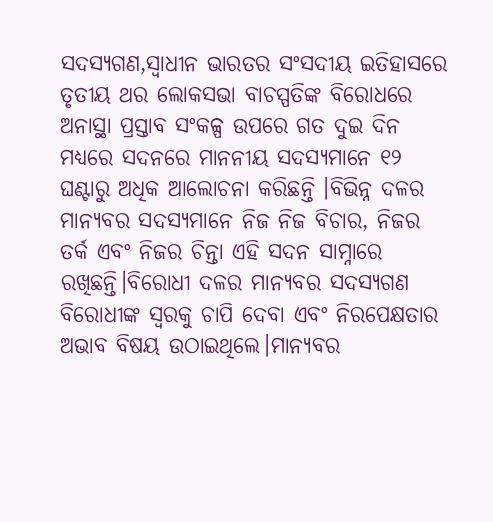ସଦସ୍ୟଗଣ,ସ୍ୱାଧୀନ ଭାରତର ସଂସଦୀୟ ଇତିହାସରେ ତୃତୀୟ ଥର ଲୋକସଭା ବାଚସ୍ପତିଙ୍କ ବିରୋଧରେ ଅନାସ୍ଥା ପ୍ରସ୍ତାବ ସଂକଳ୍ପ ଉପରେ ଗତ ଦୁଇ ଦିନ ମଧ୍ୟରେ ସଦନରେ ମାନନୀୟ ସଦସ୍ୟମାନେ ୧୨ ଘଣ୍ଟାରୁ ଅଧିକ ଆଲୋଚନା କରିଛନ୍ତି ।ବିଭିନ୍ନ ଦଳର ମାନ୍ୟବର ସଦସ୍ୟମାନେ ନିଜ ନିଜ ବିଚାର, ନିଜର ତର୍କ ଏବଂ ନିଜର ଚିନ୍ତା ଏହି ସଦନ ସାମ୍ନାରେ ରଖିଛନ୍ତି।ବିରୋଧୀ ଦଳର ମାନ୍ୟବର ସଦସ୍ୟଗଣ ବିରୋଧୀଙ୍କ ସ୍ୱରକୁ ଚାପି ଦେବା ଏବଂ ନିରପେକ୍ଷତାର ଅଭାବ ବିଷୟ ଉଠାଇଥିଲେ।ମାନ୍ୟବର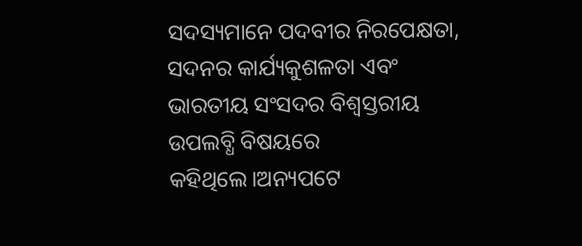ସଦସ୍ୟମାନେ ପଦବୀର ନିରପେକ୍ଷତା, ସଦନର କାର୍ଯ୍ୟକୁଶଳତା ଏବଂ ଭାରତୀୟ ସଂସଦର ବିଶ୍ୱସ୍ତରୀୟ ଉପଲବ୍ଧି ବିଷୟରେ କହିଥିଲେ।ଅନ୍ୟପଟେ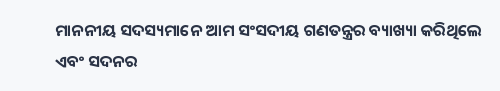ମାନନୀୟ ସଦସ୍ୟମାନେ ଆମ ସଂସଦୀୟ ଗଣତନ୍ତ୍ରର ବ୍ୟାଖ୍ୟା କରିଥିଲେ ଏବଂ ସଦନର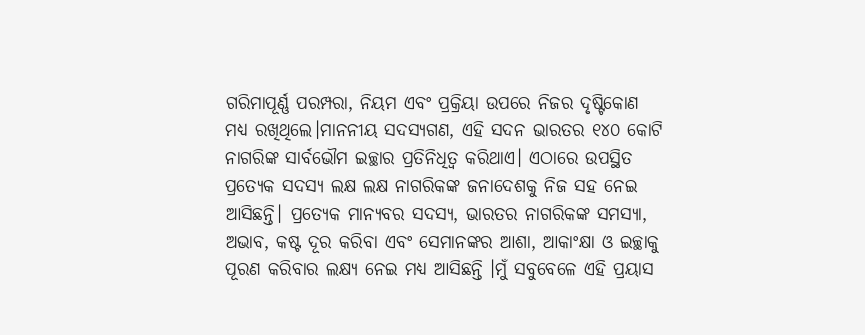ଗରିମାପୂର୍ଣ୍ଣ ପରମ୍ପରା, ନିୟମ ଏବଂ ପ୍ରକ୍ରିୟା ଉପରେ ନିଜର ଦୃଷ୍ଟିକୋଣ ମଧ୍ୟ ରଖିଥିଲେ।ମାନନୀୟ ସଦସ୍ୟଗଣ, ଏହି ସଦନ ଭାରତର ୧୪୦ କୋଟି ନାଗରିଙ୍କ ସାର୍ବଭୌମ ଇଚ୍ଛାର ପ୍ରତିନିଧିତ୍ୱ କରିଥାଏ। ଏଠାରେ ଉପସ୍ଥିତ ପ୍ରତ୍ୟେକ ସଦସ୍ୟ ଲକ୍ଷ ଲକ୍ଷ ନାଗରିକଙ୍କ ଜନାଦେଶକୁ ନିଜ ସହ ନେଇ ଆସିଛନ୍ତି। ପ୍ରତ୍ୟେକ ମାନ୍ୟବର ସଦସ୍ୟ, ଭାରତର ନାଗରିକଙ୍କ ସମସ୍ୟା, ଅଭାବ, କଷ୍ଟ ଦୂର କରିବା ଏବଂ ସେମାନଙ୍କର ଆଶା, ଆକାଂକ୍ଷା ଓ ଇଚ୍ଛାକୁ ପୂରଣ କରିବାର ଲକ୍ଷ୍ୟ ନେଇ ମଧ୍ୟ ଆସିଛନ୍ତି ।ମୁଁ ସବୁବେଳେ ଏହି ପ୍ରୟାସ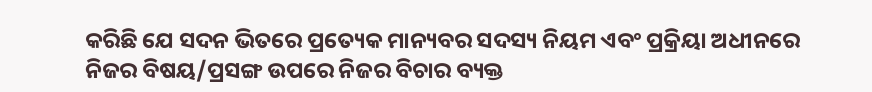କରିଛି ଯେ ସଦନ ଭିତରେ ପ୍ରତ୍ୟେକ ମାନ୍ୟବର ସଦସ୍ୟ ନିୟମ ଏବଂ ପ୍ରକ୍ରିୟା ଅଧୀନରେ ନିଜର ବିଷୟ/ପ୍ରସଙ୍ଗ ଉପରେ ନିଜର ବିଚାର ବ୍ୟକ୍ତ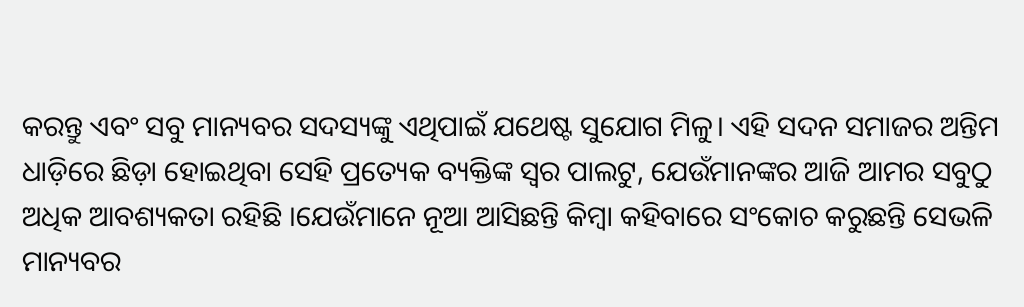କରନ୍ତୁ ଏବଂ ସବୁ ମାନ୍ୟବର ସଦସ୍ୟଙ୍କୁ ଏଥିପାଇଁ ଯଥେଷ୍ଟ ସୁଯୋଗ ମିଳୁ। ଏହି ସଦନ ସମାଜର ଅନ୍ତିମ ଧାଡ଼ିରେ ଛିଡ଼ା ହୋଇଥିବା ସେହି ପ୍ରତ୍ୟେକ ବ୍ୟକ୍ତିଙ୍କ ସ୍ୱର ପାଲଟୁ, ଯେଉଁମାନଙ୍କର ଆଜି ଆମର ସବୁଠୁ ଅଧିକ ଆବଶ୍ୟକତା ରହିଛି ।ଯେଉଁମାନେ ନୂଆ ଆସିଛନ୍ତି କିମ୍ବା କହିବାରେ ସଂକୋଚ କରୁଛନ୍ତି ସେଭଳି ମାନ୍ୟବର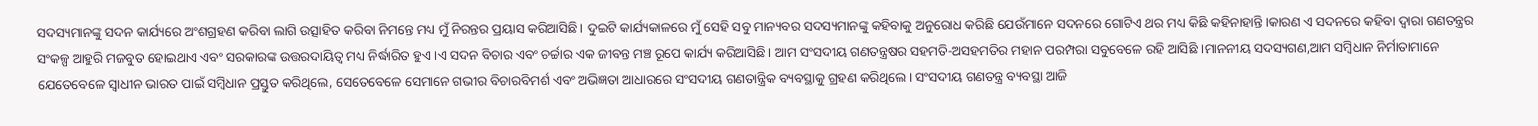ସଦସ୍ୟମାନଙ୍କୁ ସଦନ କାର୍ଯ୍ୟରେ ଅଂଶଗ୍ରହଣ କରିବା ଲାଗି ଉତ୍ସାହିତ କରିବା ନିମନ୍ତେ ମଧ୍ୟ ମୁଁ ନିରନ୍ତର ପ୍ରୟାସ କରିଆସିଛି। ଦୁଇଟି କାର୍ଯ୍ୟକାଳରେ ମୁଁ ସେହି ସବୁ ମାନ୍ୟବର ସଦସ୍ୟମାନଙ୍କୁ କହିବାକୁ ଅନୁରୋଧ କରିଛି ଯେଉଁମାନେ ସଦନରେ ଗୋଟିଏ ଥର ମଧ୍ୟ କିଛି କହିନାହାନ୍ତି।କାରଣ ଏ ସଦନରେ କହିବା ଦ୍ୱାରା ଗଣତନ୍ତ୍ରର ସଂକଳ୍ପ ଆହୁରି ମଜବୁତ ହୋଇଥାଏ ଏବଂ ସରକାରଙ୍କ ଉତ୍ତରଦାୟିତ୍ୱ ମଧ୍ୟ ନିର୍ଦ୍ଧାରିତ ହୁଏ।ଏ ସଦନ ବିଚାର ଏବଂ ଚର୍ଚ୍ଚାର ଏକ ଜୀବନ୍ତ ମଞ୍ଚ ରୂପେ କାର୍ଯ୍ୟ କରିଆସିଛି। ଆମ ସଂସଦୀୟ ଗଣତନ୍ତ୍ରଷର ସହମତି-ଅସହମତିର ମହାନ ପରମ୍ପରା ସବୁବେଳେ ରହି ଆସିଛି ।ମାନନୀୟ ସଦସ୍ୟଗଣ,ଆମ ସମ୍ବିଧାନ ନିର୍ମାତାମାନେ ଯେତେବେଳେ ସ୍ୱାଧୀନ ଭାରତ ପାଇଁ ସମ୍ବିଧାନ ପ୍ରସ୍ତୁତ କରିଥିଲେ, ସେତେବେଳେ ସେମାନେ ଗଭୀର ବିଚାରବିମର୍ଶ ଏବଂ ଅଭିଜ୍ଞତା ଆଧାରରେ ସଂସଦୀୟ ଗଣତାନ୍ତ୍ରିକ ବ୍ୟବସ୍ଥାକୁ ଗ୍ରହଣ କରିଥିଲେ। ସଂସଦୀୟ ଗଣତନ୍ତ୍ର ବ୍ୟବସ୍ଥା ଆଜି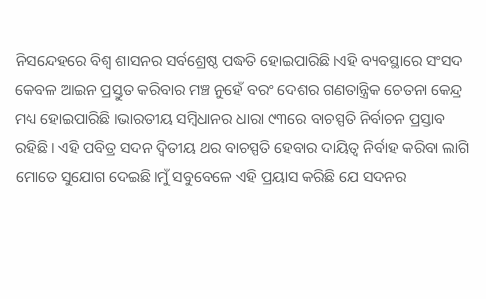ନିସନ୍ଦେହରେ ବିଶ୍ୱ ଶାସନର ସର୍ବଶ୍ରେଷ୍ଠ ପଦ୍ଧତି ହୋଇପାରିଛି।ଏହି ବ୍ୟବସ୍ଥାରେ ସଂସଦ କେବଳ ଆଇନ ପ୍ରସ୍ତୁତ କରିବାର ମଞ୍ଚ ନୁହେଁ ବରଂ ଦେଶର ଗଣତାନ୍ତ୍ରିକ ଚେତନା କେନ୍ଦ୍ର ମଧ୍ୟ ହୋଇପାରିଛି ।ଭାରତୀୟ ସମ୍ବିଧାନର ଧାରା ୯୩ରେ ବାଚସ୍ପତି ନିର୍ବାଚନ ପ୍ରସ୍ତାବ ରହିଛି। ଏହି ପବିତ୍ର ସଦନ ଦ୍ୱିତୀୟ ଥର ବାଚସ୍ପତି ହେବାର ଦାୟିତ୍ୱ ନିର୍ବାହ କରିବା ଲାଗି ମୋତେ ସୁଯୋଗ ଦେଇଛି।ମୁଁ ସବୁବେଳେ ଏହି ପ୍ରୟାସ କରିଛି ଯେ ସଦନର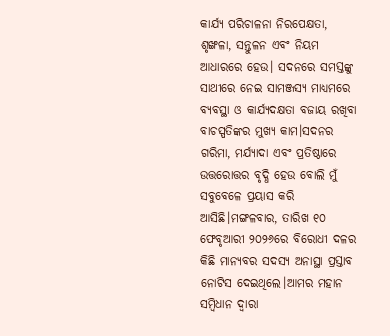କାର୍ଯ୍ୟ ପରିଚାଳନା ନିରପେକ୍ଷତା, ଶୃଙ୍ଖଳା, ସନ୍ତୁଳନ ଏବଂ ନିୟମ ଆଧାରରେ ହେଉ। ସଦନରେ ସମସ୍ତଙ୍କୁ ସାଥୀରେ ନେଇ ସାମଞ୍ଜସ୍ୟ ମାଧ୍ୟମରେ ବ୍ୟବସ୍ଥା ଓ କାର୍ଯ୍ୟଦକ୍ଷତା ବଜାୟ ରଖିବା ବାଚସ୍ପତିଙ୍କର ମୁଖ୍ୟ କାମ।ସଦନର ଗରିମା, ମର୍ଯ୍ୟାଦା ଏବଂ ପ୍ରତିଷ୍ଠାରେ ଉତ୍ତରୋତ୍ତର ବୃଦ୍ଧି ହେଉ ବୋଲି ମୁଁ ସବୁବେଳେ ପ୍ରୟାସ କରି ଆସିଛି।ମଙ୍ଗଳବାର, ତାରିଖ ୧୦ ଫେବୃଆରୀ ୨୦୨୬ରେ ବିରୋଧୀ ଦଳର କିଛି ମାନ୍ୟବର ସଦସ୍ୟ ଅନାସ୍ଥା ପ୍ରସ୍ତାବ ନୋଟିସ ଦେଇଥିଲେ।ଆମର ମହାନ ସମ୍ବିଧାନ ଦ୍ୱାରା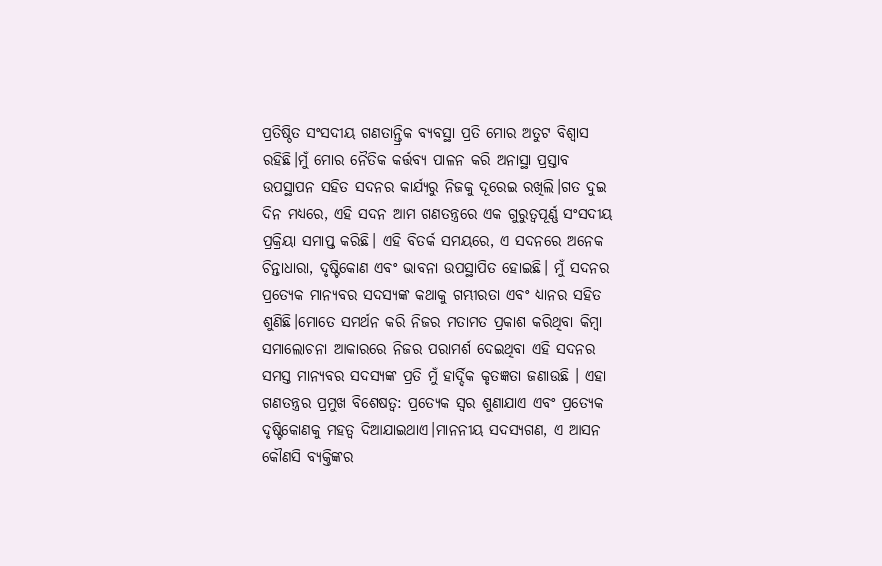ପ୍ରତିଷ୍ଠିତ ସଂସଦୀୟ ଗଣତାନ୍ତ୍ରିକ ବ୍ୟବସ୍ଥା ପ୍ରତି ମୋର ଅତୁଟ ବିଶ୍ୱାସ ରହିଛି।ମୁଁ ମୋର ନୈତିକ କର୍ତ୍ତବ୍ୟ ପାଳନ କରି ଅନାସ୍ଥା ପ୍ରସ୍ତାବ ଉପସ୍ଥାପନ ସହିତ ସଦନର କାର୍ଯ୍ୟରୁ ନିଜକୁ ଦୂରେଇ ରଖିଲି।ଗତ ଦୁଇ ଦିନ ମଧ୍ୟରେ, ଏହି ସଦନ ଆମ ଗଣତନ୍ତ୍ରରେ ଏକ ଗୁରୁତ୍ୱପୂର୍ଣ୍ଣ ସଂସଦୀୟ ପ୍ରକ୍ରିୟା ସମାପ୍ତ କରିଛି। ଏହି ବିତର୍କ ସମୟରେ, ଏ ସଦନରେ ଅନେକ ଚିନ୍ତାଧାରା, ଦୃଷ୍ଟିକୋଣ ଏବଂ ଭାବନା ଉପସ୍ଥାପିତ ହୋଇଛି। ମୁଁ ସଦନର ପ୍ରତ୍ୟେକ ମାନ୍ୟବର ସଦସ୍ୟଙ୍କ କଥାକୁ ଗମ୍ଭୀରତା ଏବଂ ଧ୍ୟାନର ସହିତ ଶୁଣିଛି।ମୋତେ ସମର୍ଥନ କରି ନିଜର ମତାମତ ପ୍ରକାଶ କରିଥିବା କିମ୍ବା ସମାଲୋଚନା ଆକାରରେ ନିଜର ପରାମର୍ଶ ଦେଇଥିବା ଏହି ସଦନର ସମସ୍ତ ମାନ୍ୟବର ସଦସ୍ୟଙ୍କ ପ୍ରତି ମୁଁ ହାର୍ଦ୍ଦିକ କୃତଜ୍ଞତା ଜଣାଉଛି । ଏହା ଗଣତନ୍ତ୍ରର ପ୍ରମୁଖ ବିଶେଷତ୍ୱ: ପ୍ରତ୍ୟେକ ସ୍ୱର ଶୁଣାଯାଏ ଏବଂ ପ୍ରତ୍ୟେକ ଦୃଷ୍ଟିକୋଣକୁ ମହତ୍ୱ ଦିଆଯାଇଥାଏ।ମାନନୀୟ ସଦସ୍ୟଗଣ, ଏ ଆସନ କୌଣସି ବ୍ୟକ୍ତିଙ୍କର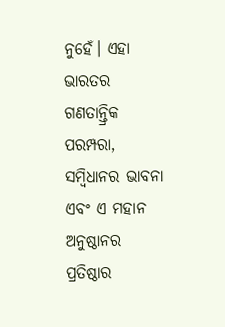ନୁହେଁ। ଏହା ଭାରତର ଗଣତାନ୍ତ୍ରିକ ପରମ୍ପରା, ସମ୍ବିଧାନର ଭାବନା ଏବଂ ଏ ମହାନ ଅନୁଷ୍ଠାନର ପ୍ରତିଷ୍ଠାର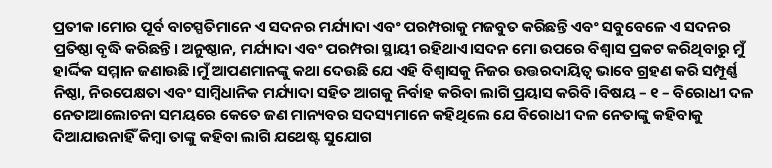ପ୍ରତୀକ।ମୋର ପୂର୍ବ ବାଚସ୍ପତିମାନେ ଏ ସଦନର ମର୍ଯ୍ୟାଦା ଏବଂ ପରମ୍ପରାକୁ ମଜବୁତ କରିଛନ୍ତି ଏବଂ ସବୁବେଳେ ଏ ସଦନର ପ୍ରତିଷ୍ଠା ବୃଦ୍ଧି କରିଛନ୍ତି। ଅନୁଷ୍ଠାନ, ମର୍ଯ୍ୟାଦା ଏବଂ ପରମ୍ପରା ସ୍ଥାୟୀ ରହିଥାଏ।ସଦନ ମୋ ଉପରେ ବିଶ୍ୱାସ ପ୍ରକଟ କରିଥିବାରୁ ମୁଁ ହାର୍ଦ୍ଦିକ ସମ୍ମାନ ଜଣାଉଛି।ମୁଁ ଆପଣମାନଙ୍କୁ କଥା ଦେଉଛି ଯେ ଏହି ବିଶ୍ୱାସକୁ ନିଜର ଉତ୍ତରଦାୟିତ୍ୱ ଭାବେ ଗ୍ରହଣ କରି ସମ୍ପୂର୍ଣ୍ଣ ନିଷ୍ଠା, ନିରପେକ୍ଷତା ଏବଂ ସାମ୍ବିଧାନିକ ମର୍ଯ୍ୟାଦା ସହିତ ଆଗକୁ ନିର୍ବାହ କରିବା ଲାଗି ପ୍ରୟାସ କରିବି।ବିଷୟ – ୧ – ବିରୋଧୀ ଦଳ ନେତାଆଲୋଚନା ସମୟରେ କେତେ ଜଣ ମାନ୍ୟବର ସଦସ୍ୟମାନେ କହିଥିଲେ ଯେ ବିରୋଧୀ ଦଳ ନେତାଙ୍କୁ କହିବାକୁ ଦିଆଯାଉନାହିଁ କିମ୍ବା ତାଙ୍କୁ କହିବା ଲାଗି ଯଥେଷ୍ଟ ସୁଯୋଗ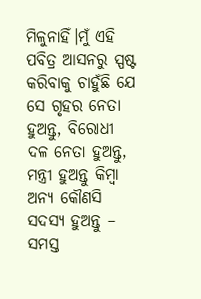ମିଳୁନାହିଁ।ମୁଁ ଏହି ପବିତ୍ର ଆସନରୁ ସ୍ପଷ୍ଟ କରିବାକୁ ଚାହୁଁଛି ଯେ ସେ ଗୃହର ନେତା ହୁଅନ୍ତୁ, ବିରୋଧୀ ଦଳ ନେତା ହୁଅନ୍ତୁ, ମନ୍ତ୍ରୀ ହୁଅନ୍ତୁ କିମ୍ବା ଅନ୍ୟ କୌଣସି ସଦସ୍ୟ ହୁଅନ୍ତୁ – ସମସ୍ତ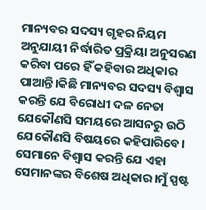ମାନ୍ୟବର ସଦସ୍ୟ ଗୃହର ନିୟମ ଅନୁଯାୟୀ ନିର୍ଦ୍ଧାରିତ ପ୍ରକ୍ରିୟା ଅନୁସରଣ କରିବା ପରେ ହିଁ କହିବାର ଅଧିକାର ପାଆନ୍ତି।କିଛି ମାନ୍ୟବର ସଦସ୍ୟ ବିଶ୍ୱାସ କରନ୍ତି ଯେ ବିରୋଧୀ ଦଳ ନେତା ଯେକୌଣସି ସମୟରେ ଆସନରୁ ଉଠି ଯେକୌଣସି ବିଷୟରେ କହିପାରିବେ। ସେମାନେ ବିଶ୍ୱାସ କରନ୍ତି ଯେ ଏହା ସେମାନଙ୍କର ବିଶେଷ ଅଧିକାର।ମୁଁ ସ୍ପଷ୍ଟ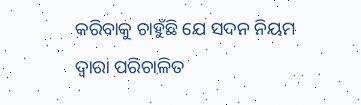କରିବାକୁ ଚାହୁଁଛି ଯେ ସଦନ ନିୟମ ଦ୍ୱାରା ପରିଚାଳିତ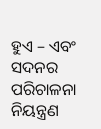ହୁଏ – ଏବଂ ସଦନର ପରିଚାଳନା ନିୟନ୍ତ୍ରଣ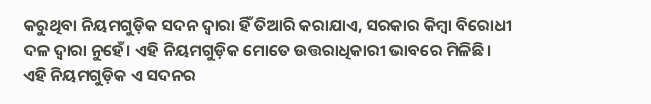କରୁଥିବା ନିୟମଗୁଡ଼ିକ ସଦନ ଦ୍ୱାରା ହିଁ ତିଆରି କରାଯାଏ, ସରକାର କିମ୍ବା ବିରୋଧୀ ଦଳ ଦ୍ୱାରା ନୁହେଁ। ଏହି ନିୟମଗୁଡ଼ିକ ମୋତେ ଉତ୍ତରାଧିକାରୀ ଭାବରେ ମିଳିଛି। ଏହି ନିୟମଗୁଡ଼ିକ ଏ ସଦନର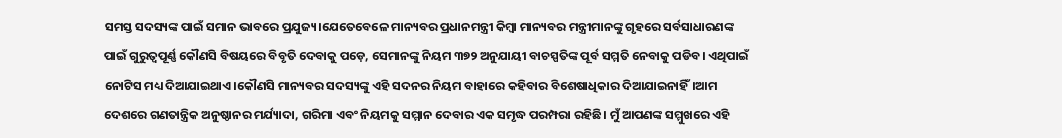ସମସ୍ତ ସଦସ୍ୟଙ୍କ ପାଇଁ ସମାନ ଭାବରେ ପ୍ରଯୁଜ୍ୟ।ଯେତେବେଳେ ମାନ୍ୟବର ପ୍ରଧାନମନ୍ତ୍ରୀ କିମ୍ବା ମାନ୍ୟବର ମନ୍ତ୍ରୀମାନଙ୍କୁ ଗୃହରେ ସର୍ବସାଧାରଣଙ୍କ ପାଇଁ ଗୁରୁତ୍ୱପୂର୍ଣ୍ଣ କୌଣସି ବିଷୟରେ ବିବୃତି ଦେବାକୁ ପଡ଼େ, ସେମାନଙ୍କୁ ନିୟମ ୩୭୨ ଅନୁଯାୟୀ ବାଚସ୍ପତିଙ୍କ ପୂର୍ବ ସମ୍ମତି ନେବାକୁ ପଡିବ। ଏଥିପାଇଁ ନୋଟିସ ମଧ୍ୟ ଦିଆଯାଇଥାଏ।କୌଣସି ମାନ୍ୟବର ସଦସ୍ୟଙ୍କୁ ଏହି ସଦନର ନିୟମ ବାହାରେ କହିବାର ବିଶେଷାଧିକାର ଦିଆଯାଇନାହିଁ।ଆମ ଦେଶରେ ଗଣତାନ୍ତ୍ରିକ ଅନୁଷ୍ଠାନର ମର୍ଯ୍ୟାଦା, ଗରିମା ଏବଂ ନିୟମକୁ ସମ୍ମାନ ଦେବାର ଏକ ସମୃଦ୍ଧ ପରମ୍ପରା ରହିଛି। ମୁଁ ଆପଣଙ୍କ ସମ୍ମୁଖରେ ଏହି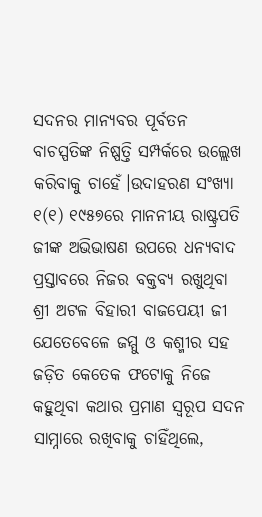ସଦନର ମାନ୍ୟବର ପୂର୍ବତନ ବାଚସ୍ପତିଙ୍କ ନିଷ୍ପତ୍ତି ସମ୍ପର୍କରେ ଉଲ୍ଲେଖ କରିବାକୁ ଚାହେଁ।ଉଦାହରଣ ସଂଖ୍ୟା ୧(୧) ୧୯୫୭ରେ ମାନନୀୟ ରାଷ୍ଟ୍ରପତି ଜୀଙ୍କ ଅଭିଭାଷଣ ଉପରେ ଧନ୍ୟବାଦ ପ୍ରସ୍ତାବରେ ନିଜର ବକ୍ତବ୍ୟ ରଖୁଥିବା ଶ୍ରୀ ଅଟଳ ବିହାରୀ ବାଜପେୟୀ ଜୀ ଯେତେବେଳେ ଜମ୍ମୁ ଓ କଶ୍ମୀର ସହ ଜଡ଼ିତ କେତେକ ଫଟୋକୁ ନିଜେ କହୁଥିବା କଥାର ପ୍ରମାଣ ସ୍ୱରୂପ ସଦନ ସାମ୍ନାରେ ରଖିବାକୁ ଚାହିଁଥିଲେ,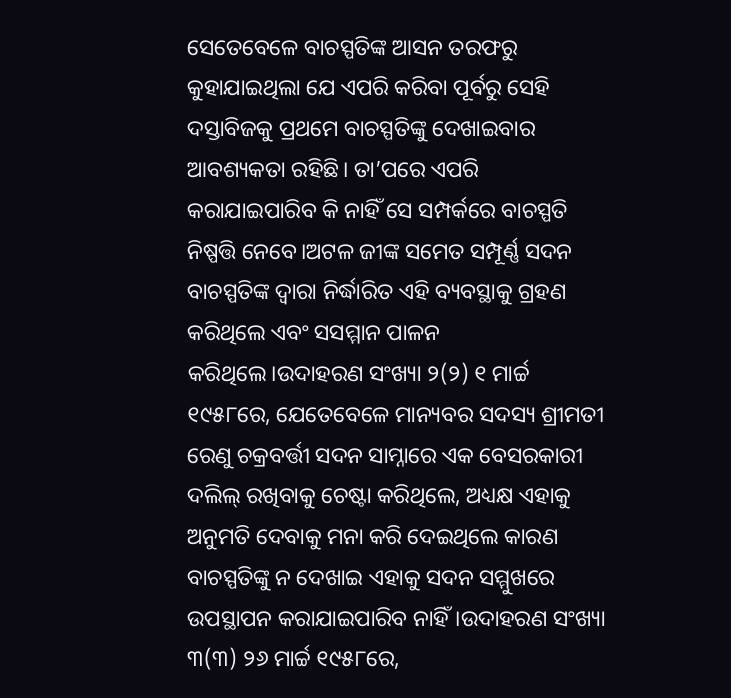ସେତେବେଳେ ବାଚସ୍ପତିଙ୍କ ଆସନ ତରଫରୁ କୁହାଯାଇଥିଲା ଯେ ଏପରି କରିବା ପୂର୍ବରୁ ସେହି ଦସ୍ତାବିଜକୁ ପ୍ରଥମେ ବାଚସ୍ପତିଙ୍କୁ ଦେଖାଇବାର ଆବଶ୍ୟକତା ରହିଛି। ତା’ପରେ ଏପରି କରାଯାଇପାରିବ କି ନାହିଁ ସେ ସମ୍ପର୍କରେ ବାଚସ୍ପତି ନିଷ୍ପତ୍ତି ନେବେ।ଅଟଳ ଜୀଙ୍କ ସମେତ ସମ୍ପୂର୍ଣ୍ଣ ସଦନ ବାଚସ୍ପତିଙ୍କ ଦ୍ୱାରା ନିର୍ଦ୍ଧାରିତ ଏହି ବ୍ୟବସ୍ଥାକୁ ଗ୍ରହଣ କରିଥିଲେ ଏବଂ ସସମ୍ମାନ ପାଳନ କରିଥିଲେ।ଉଦାହରଣ ସଂଖ୍ୟା ୨(୨) ୧ ମାର୍ଚ୍ଚ ୧୯୫୮ରେ, ଯେତେବେଳେ ମାନ୍ୟବର ସଦସ୍ୟ ଶ୍ରୀମତୀ ରେଣୁ ଚକ୍ରବର୍ତ୍ତୀ ସଦନ ସାମ୍ନାରେ ଏକ ବେସରକାରୀ ଦଲିଲ୍ ରଖିବାକୁ ଚେଷ୍ଟା କରିଥିଲେ, ଅଧ୍ୟକ୍ଷ ଏହାକୁ ଅନୁମତି ଦେବାକୁ ମନା କରି ଦେଇଥିଲେ କାରଣ ବାଚସ୍ପତିଙ୍କୁ ନ ଦେଖାଇ ଏହାକୁ ସଦନ ସମ୍ମୁଖରେ ଉପସ୍ଥାପନ କରାଯାଇପାରିବ ନାହିଁ।ଉଦାହରଣ ସଂଖ୍ୟା ୩(୩) ୨୬ ମାର୍ଚ୍ଚ ୧୯୫୮ରେ,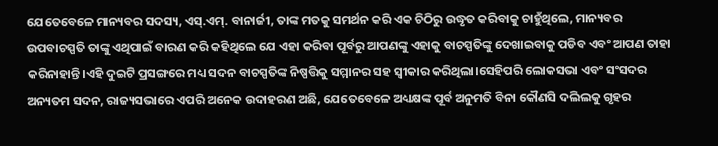ଯେତେବେଳେ ମାନ୍ୟବର ସଦସ୍ୟ, ଏସ୍.ଏମ୍. ବାନାର୍ଜୀ, ତାଙ୍କ ମତକୁ ସମର୍ଥନ କରି ଏକ ଚିଠିରୁ ଉଦ୍ଧୃତ କରିବାକୁ ଚାହୁଁଥିଲେ, ମାନ୍ୟବର ଉପବାଚସ୍ପତି ତାଙ୍କୁ ଏଥିପାଇଁ ବାରଣ କରି କହିଥିଲେ ଯେ ଏହା କରିବା ପୂର୍ବରୁ ଆପଣଙ୍କୁ ଏହାକୁ ବାଚସ୍ପତିଙ୍କୁ ଦେଖାଇବାକୁ ପଡିବ ଏବଂ ଆପଣ ତାହା କରିନାହାନ୍ତି।ଏହି ଦୁଇଟି ପ୍ରସଙ୍ଗରେ ମଧ୍ୟ ସଦନ ବାଚସ୍ପତିଙ୍କ ନିଷ୍ପତ୍ତିକୁ ସମ୍ମାନର ସହ ସ୍ୱୀକାର କରିଥିଲା।ସେହିପରି ଲୋକସଭା ଏବଂ ସଂସଦର ଅନ୍ୟତମ ସଦନ, ରାଜ୍ୟସଭାରେ ଏପରି ଅନେକ ଉଦାହରଣ ଅଛି, ଯେତେବେଳେ ଅଧ୍ୟକ୍ଷଙ୍କ ପୂର୍ବ ଅନୁମତି ବିନା କୌଣସି ଦଲିଲକୁ ଗୃହର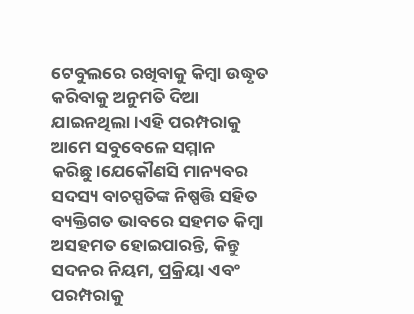ଟେବୁଲରେ ରଖିବାକୁ କିମ୍ବା ଉଦ୍ଧୃତ କରିବାକୁ ଅନୁମତି ଦିଆ ଯାଇନଥିଲା।ଏହି ପରମ୍ପରାକୁ ଆମେ ସବୁବେଳେ ସମ୍ମାନ କରିଛୁ।ଯେକୌଣସି ମାନ୍ୟବର ସଦସ୍ୟ ବାଚସ୍ପତିଙ୍କ ନିଷ୍ପତ୍ତି ସହିତ ବ୍ୟକ୍ତିଗତ ଭାବରେ ସହମତ କିମ୍ବା ଅସହମତ ହୋଇପାରନ୍ତି, କିନ୍ତୁ ସଦନର ନିୟମ, ପ୍ରକ୍ରିୟା ଏବଂ ପରମ୍ପରାକୁ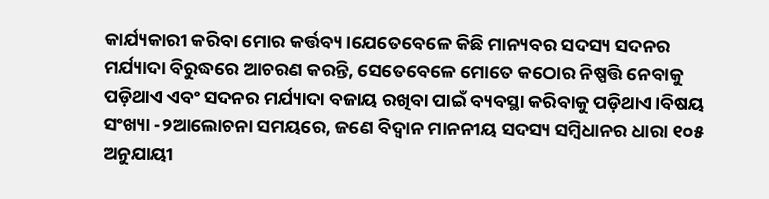କାର୍ଯ୍ୟକାରୀ କରିବା ମୋର କର୍ତ୍ତବ୍ୟ।ଯେତେବେଳେ କିଛି ମାନ୍ୟବର ସଦସ୍ୟ ସଦନର ମର୍ଯ୍ୟାଦା ବିରୁଦ୍ଧରେ ଆଚରଣ କରନ୍ତି, ସେତେବେଳେ ମୋତେ କଠୋର ନିଷ୍ପତ୍ତି ନେବାକୁ ପଡ଼ିଥାଏ ଏବଂ ସଦନର ମର୍ଯ୍ୟାଦା ବଜାୟ ରଖିବା ପାଇଁ ବ୍ୟବସ୍ଥା କରିବାକୁ ପଡ଼ିଥାଏ।ବିଷୟ ସଂଖ୍ୟା -୨ଆଲୋଚନା ସମୟରେ, ଜଣେ ବିଦ୍ୱାନ ମାନନୀୟ ସଦସ୍ୟ ସମ୍ବିଧାନର ଧାରା ୧୦୫ ଅନୁଯାୟୀ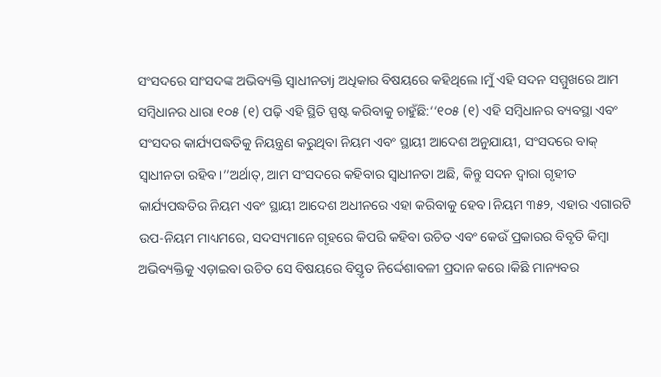ସଂସଦରେ ସାଂସଦଙ୍କ ଅଭିବ୍ୟକ୍ତି ସ୍ୱାଧୀନତାj ଅଧିକାର ବିଷୟରେ କହିଥିଲେ।ମୁଁ ଏହି ସଦନ ସମ୍ମୁଖରେ ଆମ ସମ୍ବିଧାନର ଧାରା ୧୦୫ (୧) ପଢ଼ି ଏହି ସ୍ଥିତି ସ୍ପଷ୍ଟ କରିବାକୁ ଚାହୁଁଛି:‘‘୧୦୫ (୧) ଏହି ସମ୍ବିଧାନର ବ୍ୟବସ୍ଥା ଏବଂ ସଂସଦର କାର୍ଯ୍ୟପଦ୍ଧତିକୁ ନିୟନ୍ତ୍ରଣ କରୁଥିବା ନିୟମ ଏବଂ ସ୍ଥାୟୀ ଆଦେଶ ଅନୁଯାୟୀ, ସଂସଦରେ ବାକ୍ ସ୍ୱାଧୀନତା ରହିବ।’’ଅର୍ଥାତ୍, ଆମ ସଂସଦରେ କହିବାର ସ୍ୱାଧୀନତା ଅଛି, କିନ୍ତୁ ସଦନ ଦ୍ୱାରା ଗୃହୀତ କାର୍ଯ୍ୟପଦ୍ଧତିର ନିୟମ ଏବଂ ସ୍ଥାୟୀ ଆଦେଶ ଅଧୀନରେ ଏହା କରିବାକୁ ହେବ।ନିୟମ ୩୫୨, ଏହାର ଏଗାରଟି ଉପ-ନିୟମ ମାଧ୍ୟମରେ, ସଦସ୍ୟମାନେ ଗୃହରେ କିପରି କହିବା ଉଚିତ ଏବଂ କେଉଁ ପ୍ରକାରର ବିବୃତି କିମ୍ବା ଅଭିବ୍ୟକ୍ତିକୁ ଏଡ଼ାଇବା ଉଚିତ ସେ ବିଷୟରେ ବିସ୍ତୃତ ନିର୍ଦ୍ଦେଶାବଳୀ ପ୍ରଦାନ କରେ।କିଛି ମାନ୍ୟବର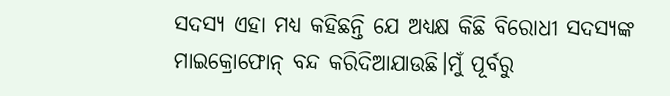ସଦସ୍ୟ ଏହା ମଧ୍ୟ କହିଛନ୍ତି ଯେ ଅଧ୍ୟକ୍ଷ କିଛି ବିରୋଧୀ ସଦସ୍ୟଙ୍କ ମାଇକ୍ରୋଫୋନ୍ ବନ୍ଦ କରିଦିଆଯାଉଛି।ମୁଁ ପୂର୍ବରୁ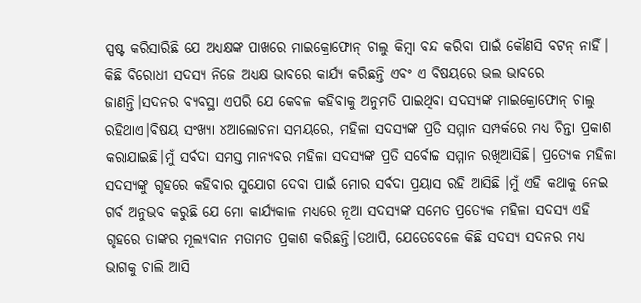ସ୍ପଷ୍ଟ କରିସାରିଛି ଯେ ଅଧ୍ୟକ୍ଷଙ୍କ ପାଖରେ ମାଇକ୍ରୋଫୋନ୍ ଚାଲୁ କିମ୍ବା ବନ୍ଦ କରିବା ପାଇଁ କୌଣସି ବଟନ୍ ନାହିଁ। କିଛି ବିରୋଧୀ ସଦସ୍ୟ ନିଜେ ଅଧ୍ୟକ୍ଷ ଭାବରେ କାର୍ଯ୍ୟ କରିଛନ୍ତି ଏବଂ ଏ ବିଷୟରେ ଭଲ ଭାବରେ ଜାଣନ୍ତି।ସଦନର ବ୍ୟବସ୍ଥା ଏପରି ଯେ କେବଳ କହିବାକୁ ଅନୁମତି ପାଇଥିବା ସଦସ୍ୟଙ୍କ ମାଇକ୍ରୋଫୋନ୍ ଚାଲୁ ରହିଥାଏ।ବିଷୟ ସଂଖ୍ୟା ୪ଆଲୋଚନା ସମୟରେ, ମହିଳା ସଦସ୍ୟଙ୍କ ପ୍ରତି ସମ୍ମାନ ସମ୍ପର୍କରେ ମଧ୍ୟ ଚିନ୍ତା ପ୍ରକାଶ କରାଯାଇଛି।ମୁଁ ସର୍ବଦା ସମସ୍ତ ମାନ୍ୟବର ମହିଳା ସଦସ୍ୟଙ୍କ ପ୍ରତି ସର୍ବୋଚ୍ଚ ସମ୍ମାନ ରଖିଆସିଛି। ପ୍ରତ୍ୟେକ ମହିଳା ସଦସ୍ୟଙ୍କୁ ଗୃହରେ କହିବାର ସୁଯୋଗ ଦେବା ପାଇଁ ମୋର ସର୍ବଦା ପ୍ରୟାସ ରହି ଆସିଛି ।ମୁଁ ଏହି କଥାକୁ ନେଇ ଗର୍ବ ଅନୁଭବ କରୁଛି ଯେ ମୋ କାର୍ଯ୍ୟକାଳ ମଧ୍ୟରେ ନୂଆ ସଦସ୍ୟଙ୍କ ସମେତ ପ୍ରତ୍ୟେକ ମହିଳା ସଦସ୍ୟ ଏହି ଗୃହରେ ତାଙ୍କର ମୂଲ୍ୟବାନ ମତାମତ ପ୍ରକାଶ କରିଛନ୍ତି।ତଥାପି, ଯେତେବେଳେ କିଛି ସଦସ୍ୟ ସଦନର ମଧ୍ୟ ଭାଗକୁ ଚାଲି ଆସି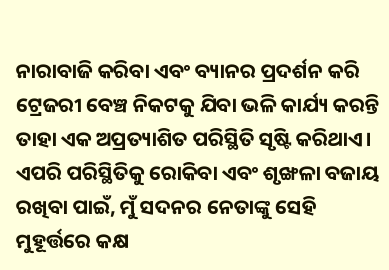ନାରାବାଜି କରିବା ଏବଂ ବ୍ୟାନର ପ୍ରଦର୍ଶନ କରି ଟ୍ରେଜରୀ ବେଞ୍ଚ ନିକଟକୁ ଯିବା ଭଳି କାର୍ଯ୍ୟ କରନ୍ତି ତାହା ଏକ ଅପ୍ରତ୍ୟାଶିତ ପରିସ୍ଥିତି ସୃଷ୍ଟି କରିଥାଏ। ଏପରି ପରିସ୍ଥିତିକୁ ରୋକିବା ଏବଂ ଶୃଙ୍ଖଳା ବଜାୟ ରଖିବା ପାଇଁ, ମୁଁ ସଦନର ନେତାଙ୍କୁ ସେହି ମୁହୂର୍ତ୍ତରେ କକ୍ଷ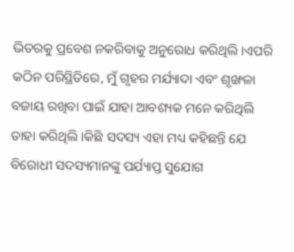ଭିତରକୁ ପ୍ରବେଶ ନକରିବାକୁ ଅନୁରୋଧ କରିଥିଲି।ଏପରି କଠିନ ପରିସ୍ଥିତିରେ, ମୁଁ ଗୃହର ମର୍ଯ୍ୟାଦା ଏବଂ ଶୃଙ୍ଖଳା ବଜାୟ ରଖିବା ପାଇଁ ଯାହା ଆବଶ୍ୟକ ମନେ କରିଥିଲି ତାହା କରିଥିଲି।କିଛି ସଦସ୍ୟ ଏହା ମଧ୍ୟ କହିଛନ୍ତି ଯେ ବିରୋଧୀ ସଦସ୍ୟମାନଙ୍କୁ ପର୍ଯ୍ୟାପ୍ତ ସୁଯୋଗ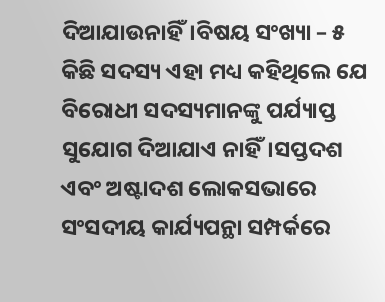ଦିଆଯାଉନାହିଁ।ବିଷୟ ସଂଖ୍ୟା – ୫ କିଛି ସଦସ୍ୟ ଏହା ମଧ୍ୟ କହିଥିଲେ ଯେ ବିରୋଧୀ ସଦସ୍ୟମାନଙ୍କୁ ପର୍ଯ୍ୟାପ୍ତ ସୁଯୋଗ ଦିଆଯାଏ ନାହିଁ।ସପ୍ତଦଶ ଏବଂ ଅଷ୍ଟାଦଶ ଲୋକସଭାରେ ସଂସଦୀୟ କାର୍ଯ୍ୟପନ୍ଥା ସମ୍ପର୍କରେ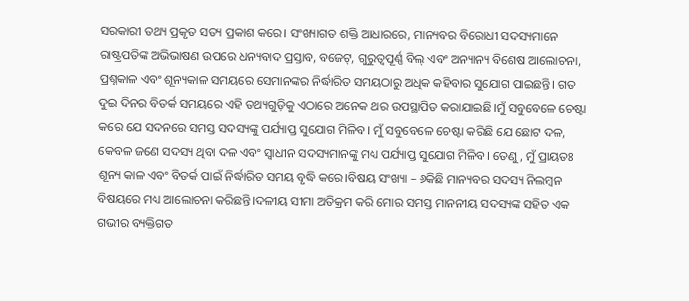ସରକାରୀ ତଥ୍ୟ ପ୍ରକୃତ ସତ୍ୟ ପ୍ରକାଶ କରେ। ସଂଖ୍ୟାଗତ ଶକ୍ତି ଆଧାରରେ, ମାନ୍ୟବର ବିରୋଧୀ ସଦସ୍ୟମାନେ ରାଷ୍ଟ୍ରପତିଙ୍କ ଅଭିଭାଷଣ ଉପରେ ଧନ୍ୟବାଦ ପ୍ରସ୍ତାବ, ବଜେଟ୍, ଗୁରୁତ୍ୱପୂର୍ଣ୍ଣ ବିଲ୍ ଏବଂ ଅନ୍ୟାନ୍ୟ ବିଶେଷ ଆଲୋଚନା, ପ୍ରଶ୍ନକାଳ ଏବଂ ଶୂନ୍ୟକାଳ ସମୟରେ ସେମାନଙ୍କର ନିର୍ଦ୍ଧାରିତ ସମୟଠାରୁ ଅଧିକ କହିବାର ସୁଯୋଗ ପାଇଛନ୍ତି। ଗତ ଦୁଇ ଦିନର ବିତର୍କ ସମୟରେ ଏହି ତଥ୍ୟଗୁଡ଼ିକୁ ଏଠାରେ ଅନେକ ଥର ଉପସ୍ଥାପିତ କରାଯାଇଛି।ମୁଁ ସବୁବେଳେ ଚେଷ୍ଟା କରେ ଯେ ସଦନରେ ସମସ୍ତ ସଦସ୍ୟଙ୍କୁ ପର୍ଯ୍ୟାପ୍ତ ସୁଯୋଗ ମିଳିବ। ମୁଁ ସବୁବେଳେ ଚେଷ୍ଟା କରିଛି ଯେ ଛୋଟ ଦଳ, କେବଳ ଜଣେ ସଦସ୍ୟ ଥିବା ଦଳ ଏବଂ ସ୍ୱାଧୀନ ସଦସ୍ୟମାନଙ୍କୁ ମଧ୍ୟ ପର୍ଯ୍ୟାପ୍ତ ସୁଯୋଗ ମିଳିବ। ତେଣୁ, ମୁଁ ପ୍ରାୟତଃ ଶୂନ୍ୟ କାଳ ଏବଂ ବିତର୍କ ପାଇଁ ନିର୍ଦ୍ଧାରିତ ସମୟ ବୃଦ୍ଧି କରେ।ବିଷୟ ସଂଖ୍ୟା – ୬କିଛି ମାନ୍ୟବର ସଦସ୍ୟ ନିଲମ୍ବନ ବିଷୟରେ ମଧ୍ୟ ଆଲୋଚନା କରିଛନ୍ତି।ଦଳୀୟ ସୀମା ଅତିକ୍ରମ କରି ମୋର ସମସ୍ତ ମାନନୀୟ ସଦସ୍ୟଙ୍କ ସହିତ ଏକ ଗଭୀର ବ୍ୟକ୍ତିଗତ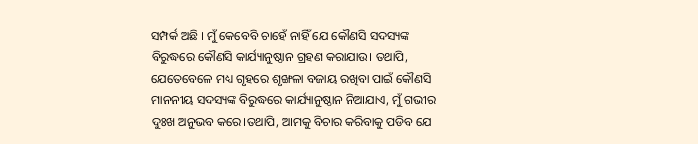ସମ୍ପର୍କ ଅଛି । ମୁଁ କେବେବି ଚାହେଁ ନାହିଁ ଯେ କୌଣସି ସଦସ୍ୟଙ୍କ ବିରୁଦ୍ଧରେ କୌଣସି କାର୍ଯ୍ୟାନୁଷ୍ଠାନ ଗ୍ରହଣ କରାଯାଉ। ତଥାପି, ଯେତେବେଳେ ମଧ୍ୟ ଗୃହରେ ଶୃଙ୍ଖଳା ବଜାୟ ରଖିବା ପାଇଁ କୌଣସି ମାନନୀୟ ସଦସ୍ୟଙ୍କ ବିରୁଦ୍ଧରେ କାର୍ଯ୍ୟାନୁଷ୍ଠାନ ନିଆଯାଏ, ମୁଁ ଗଭୀର ଦୁଃଖ ଅନୁଭବ କରେ।ତଥାପି, ଆମକୁ ବିଚାର କରିବାକୁ ପଡିବ ଯେ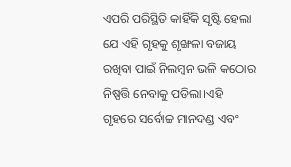ଏପରି ପରିସ୍ଥିତି କାହିଁକି ସୃଷ୍ଟି ହେଲା ଯେ ଏହି ଗୃହକୁ ଶୃଙ୍ଖଳା ବଜାୟ ରଖିବା ପାଇଁ ନିଲମ୍ବନ ଭଳି କଠୋର ନିଷ୍ପତ୍ତି ନେବାକୁ ପଡିଲା।ଏହି ଗୃହରେ ସର୍ବୋଚ୍ଚ ମାନଦଣ୍ଡ ଏବଂ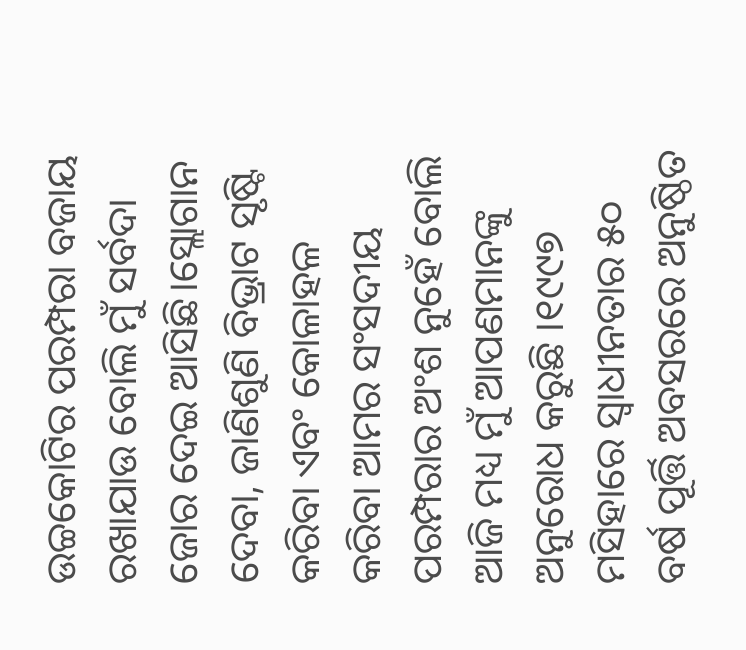ଉଚ୍ଚକୋଟିର ପରମ୍ପରା ବଜାୟ ରଖାଯାଉ ବୋଲି ମୁଁ ସର୍ବଦା ଜୋର ଦେଇ ଆସିଛି।ସ୍ଲୋଗାନ ଦେବା, ଜାଣିଶୁଣି ବିଭ୍ରାଟ ସୃଷ୍ଟି କରିବା ଏବଂ କୋଳାହଳ କରିବା ଆମର ସଂସଦୀୟ ପରମ୍ପରାର ଅଂଶ ନୁହେଁ ବୋଲି ଆଜି ମଧ୍ୟ ମୁଁ ଆପଣମାନଙ୍କୁ ଅନୁରୋଧ କରୁଛି ।୧୯୯୭ ମସିହାରେ ସ୍ୱାଧୀନତାର ୫୦ ବର୍ଷ ପୂର୍ତ୍ତି ଅବସରରେ ଅନୁଷ୍ଠିତ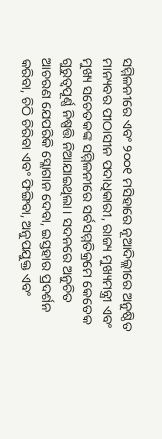ସମ୍ମିଳନୀରେ ଏବଂ ୨୦୦୧ ମସିହାରେ ନୂଆଦିଲ୍ଲୀରେ ଅନୁଷ୍ଠିତ ମାନ୍ୟବର ପୀଠାସୀନ ପଦାଧିକାରୀ, ରାଜ୍ୟ ମୁଖ୍ୟମନ୍ତ୍ରୀ ଏବଂ ମୁଖ୍ୟ ସଚେତକଙ୍କ ସମ୍ମିଳନୀରେ ସର୍ବସମ୍ମତିକ୍ରମେ କେତେକ ଗୁରୁତ୍ୱପୂର୍ଣ୍ଣ ନିଷ୍ପତ୍ତି ନିଆଯାଇଥିଲା। ସଦନରେ ଅନୁଚିତ ଆଚରଣ ଯେପରିକି ସ୍ଲୋଗାନ ଦେବା, ଇସ୍ତହାର ପ୍ରଦର୍ଶନ କରିବା, ଚିଠି ଚିରିବା ଏବଂ ଫିଙ୍ଗିବା, ଅନୁପଯୁକ୍ତ ଏବଂ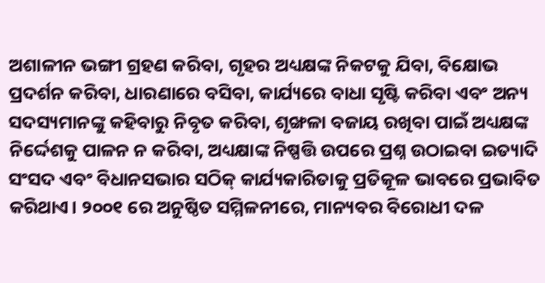ଅଶାଳୀନ ଭଙ୍ଗୀ ଗ୍ରହଣ କରିବା, ଗୃହର ଅଧ୍ୟକ୍ଷଙ୍କ ନିକଟକୁ ଯିବା, ବିକ୍ଷୋଭ ପ୍ରଦର୍ଶନ କରିବା, ଧାରଣାରେ ବସିବା, କାର୍ଯ୍ୟରେ ବାଧା ସୃଷ୍ଟି କରିବା ଏବଂ ଅନ୍ୟ ସଦସ୍ୟମାନଙ୍କୁ କହିବାରୁ ନିବୃତ କରିବା, ଶୃଙ୍ଖଳା ବଜାୟ ରଖିବା ପାଇଁ ଅଧ୍ୟକ୍ଷଙ୍କ ନିର୍ଦ୍ଦେଶକୁ ପାଳନ ନ କରିବା, ଅଧ୍ୟକ୍ଷାଙ୍କ ନିଷ୍ପତ୍ତି ଉପରେ ପ୍ରଶ୍ନ ଉଠାଇବା ଇତ୍ୟାଦି ସଂସଦ ଏବଂ ବିଧାନସଭାର ସଠିକ୍ କାର୍ଯ୍ୟକାରିତାକୁ ପ୍ରତିକୂଳ ଭାବରେ ପ୍ରଭାବିତ କରିଥାଏ। ୨୦୦୧ ରେ ଅନୁଷ୍ଠିତ ସମ୍ମିଳନୀରେ, ମାନ୍ୟବର ବିରୋଧୀ ଦଳ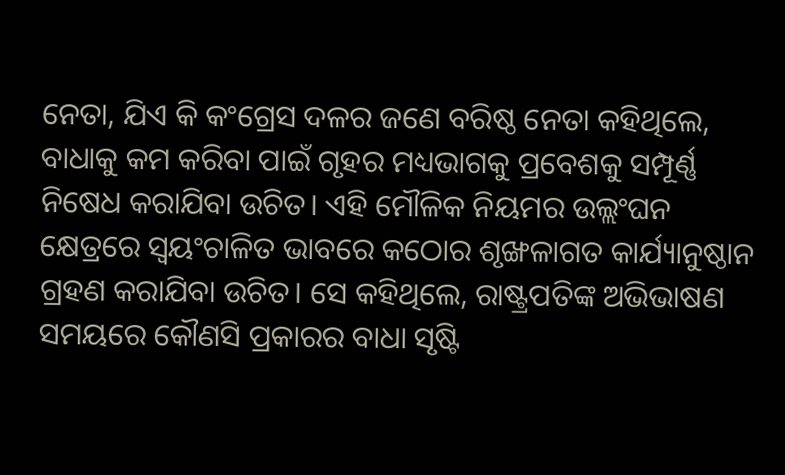ନେତା, ଯିଏ କି କଂଗ୍ରେସ ଦଳର ଜଣେ ବରିଷ୍ଠ ନେତା କହିଥିଲେ, ବାଧାକୁ କମ କରିବା ପାଇଁ ଗୃହର ମଧ୍ୟଭାଗକୁ ପ୍ରବେଶକୁ ସମ୍ପୂର୍ଣ୍ଣ ନିଷେଧ କରାଯିବା ଉଚିତ। ଏହି ମୌଳିକ ନିୟମର ଉଲ୍ଲଂଘନ କ୍ଷେତ୍ରରେ ସ୍ୱୟଂଚାଳିତ ଭାବରେ କଠୋର ଶୃଙ୍ଖଳାଗତ କାର୍ଯ୍ୟାନୁଷ୍ଠାନ ଗ୍ରହଣ କରାଯିବା ଉଚିତ। ସେ କହିଥିଲେ, ରାଷ୍ଟ୍ରପତିଙ୍କ ଅଭିଭାଷଣ ସମୟରେ କୌଣସି ପ୍ରକାରର ବାଧା ସୃଷ୍ଟି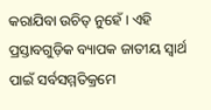କରାଯିବା ଉଚିତ୍ ନୁହେଁ । ଏହି ପ୍ରସ୍ତାବଗୁଡ଼ିକ ବ୍ୟାପକ ଜାତୀୟ ସ୍ୱାର୍ଥ ପାଇଁ ସର୍ବସମ୍ମତିକ୍ରମେ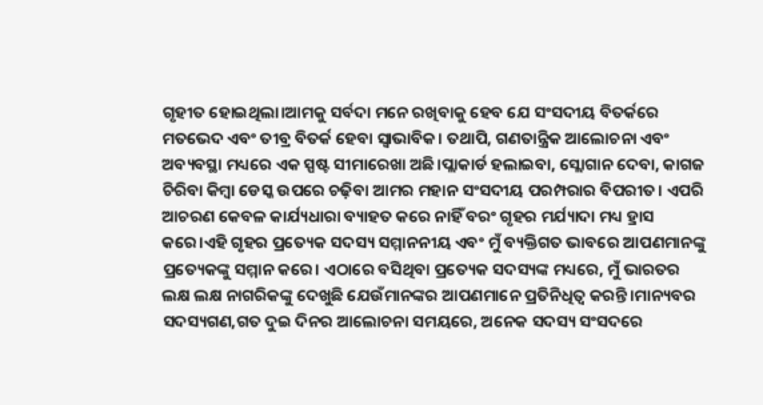ଗୃହୀତ ହୋଇଥିଲା।ଆମକୁ ସର୍ବଦା ମନେ ରଖିବାକୁ ହେବ ଯେ ସଂସଦୀୟ ବିତର୍କରେ ମତଭେଦ ଏବଂ ତୀବ୍ର ବିତର୍କ ହେବା ସ୍ୱାଭାବିକ। ତଥାପି, ଗଣତାନ୍ତ୍ରିକ ଆଲୋଚନା ଏବଂ ଅବ୍ୟବସ୍ଥା ମଧ୍ୟରେ ଏକ ସ୍ପଷ୍ଟ ସୀମାରେଖା ଅଛି।ପ୍ଲାକାର୍ଡ ହଲାଇବା, ସ୍ଲୋଗାନ ଦେବା, କାଗଜ ଚିରିବା କିମ୍ବା ଡେସ୍କ ଉପରେ ଚଢ଼ିବା ଆମର ମହାନ ସଂସଦୀୟ ପରମ୍ପରାର ବିପରୀତ। ଏପରି ଆଚରଣ କେବଳ କାର୍ଯ୍ୟଧାରା ବ୍ୟାହତ କରେ ନାହିଁ ବରଂ ଗୃହର ମର୍ଯ୍ୟାଦା ମଧ୍ୟ ହ୍ରାସ କରେ।ଏହି ଗୃହର ପ୍ରତ୍ୟେକ ସଦସ୍ୟ ସମ୍ମାନନୀୟ ଏବଂ ମୁଁ ବ୍ୟକ୍ତିଗତ ଭାବରେ ଆପଣମାନଙ୍କୁ ପ୍ରତ୍ୟେକଙ୍କୁ ସମ୍ମାନ କରେ। ଏଠାରେ ବସିଥିବା ପ୍ରତ୍ୟେକ ସଦସ୍ୟଙ୍କ ମଧ୍ୟରେ, ମୁଁ ଭାରତର ଲକ୍ଷ ଲକ୍ଷ ନାଗରିକଙ୍କୁ ଦେଖୁଛି ଯେଉଁମାନଙ୍କର ଆପଣମାନେ ପ୍ରତିନିଧିତ୍ୱ କରନ୍ତି।ମାନ୍ୟବର ସଦସ୍ୟଗଣ,ଗତ ଦୁଇ ଦିନର ଆଲୋଚନା ସମୟରେ, ଅନେକ ସଦସ୍ୟ ସଂସଦରେ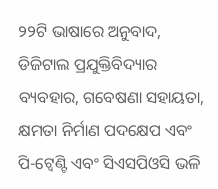୨୨ଟି ଭାଷାରେ ଅନୁବାଦ, ଡିଜିଟାଲ ପ୍ରଯୁକ୍ତିବିଦ୍ୟାର ବ୍ୟବହାର, ଗବେଷଣା ସହାୟତା, କ୍ଷମତା ନିର୍ମାଣ ପଦକ୍ଷେପ ଏବଂ ପି-ଟ୍ୱେଣ୍ଟି ଏବଂ ସିଏସପିଓସି ଭଳି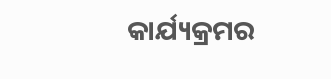କାର୍ଯ୍ୟକ୍ରମର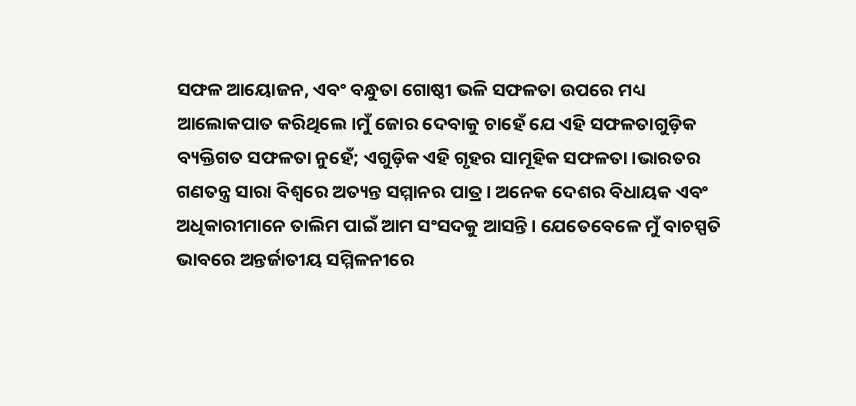ସଫଳ ଆୟୋଜନ, ଏବଂ ବନ୍ଧୁତା ଗୋଷ୍ଠୀ ଭଳି ସଫଳତା ଉପରେ ମଧ୍ୟ ଆଲୋକପାତ କରିଥିଲେ।ମୁଁ ଜୋର ଦେବାକୁ ଚାହେଁ ଯେ ଏହି ସଫଳତାଗୁଡ଼ିକ ବ୍ୟକ୍ତିଗତ ସଫଳତା ନୁହେଁ; ଏଗୁଡ଼ିକ ଏହି ଗୃହର ସାମୂହିକ ସଫଳତା।ଭାରତର ଗଣତନ୍ତ୍ର ସାରା ବିଶ୍ୱରେ ଅତ୍ୟନ୍ତ ସମ୍ମାନର ପାତ୍ର। ଅନେକ ଦେଶର ବିଧାୟକ ଏବଂ ଅଧିକାରୀମାନେ ତାଲିମ ପାଇଁ ଆମ ସଂସଦକୁ ଆସନ୍ତି। ଯେତେବେଳେ ମୁଁ ବାଚସ୍ପତି ଭାବରେ ଅନ୍ତର୍ଜାତୀୟ ସମ୍ମିଳନୀରେ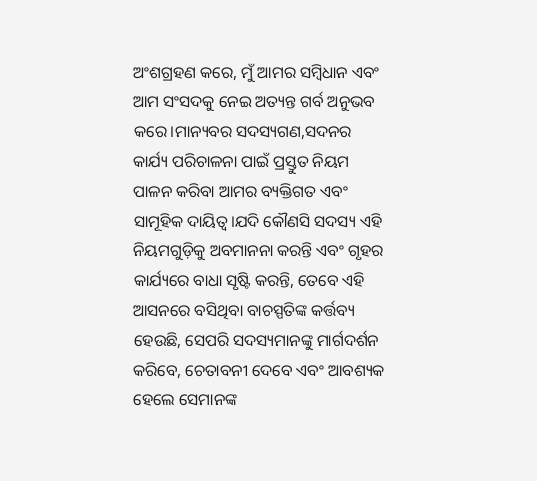ଅଂଶଗ୍ରହଣ କରେ, ମୁଁ ଆମର ସମ୍ବିଧାନ ଏବଂ ଆମ ସଂସଦକୁ ନେଇ ଅତ୍ୟନ୍ତ ଗର୍ବ ଅନୁଭବ କରେ।ମାନ୍ୟବର ସଦସ୍ୟଗଣ,ସଦନର କାର୍ଯ୍ୟ ପରିଚାଳନା ପାଇଁ ପ୍ରସ୍ତୁତ ନିୟମ ପାଳନ କରିବା ଆମର ବ୍ୟକ୍ତିଗତ ଏବଂ ସାମୂହିକ ଦାୟିତ୍ୱ।ଯଦି କୌଣସି ସଦସ୍ୟ ଏହି ନିୟମଗୁଡ଼ିକୁ ଅବମାନନା କରନ୍ତି ଏବଂ ଗୃହର କାର୍ଯ୍ୟରେ ବାଧା ସୃଷ୍ଟି କରନ୍ତି, ତେବେ ଏହି ଆସନରେ ବସିଥିବା ବାଚସ୍ପତିଙ୍କ କର୍ତ୍ତବ୍ୟ ହେଉଛି, ସେପରି ସଦସ୍ୟମାନଙ୍କୁ ମାର୍ଗଦର୍ଶନ କରିବେ, ଚେତାବନୀ ଦେବେ ଏବଂ ଆବଶ୍ୟକ ହେଲେ ସେମାନଙ୍କ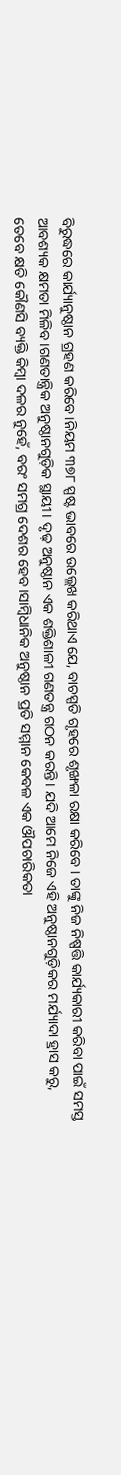ବିରୁଦ୍ଧରେ କାର୍ଯ୍ୟାନୁଷ୍ଠାନ ଗ୍ରହଣ କରିବେ।ନିୟମ ୩୭୮ ସ୍ପଷ୍ଟ ଭାବରେ ଉଲ୍ଲେଖ କରିଥାଏ ଯେ, ବାଚସ୍ପତି ଗୃହରେ ଶୃଙ୍ଖଳା ରକ୍ଷା କରିବେ । ତାଙ୍କୁ ନିଜ ନିଷ୍ପତ୍ତି କାର୍ଯ୍ୟକାରୀ କରିବା ପାଇଁ ସମସ୍ତ ଆବଶ୍ୟକ କ୍ଷମତା ମିଳିବ।ଗଣତାନ୍ତ୍ରିକ ଅନୁଷ୍ଠାନଗୁଡ଼ିକ ସ୍ଥାୟୀ। ଦୃଢ଼ ଅନୁଷ୍ଠାନ ଏକ ଶକ୍ତିଶାଳୀ ଗଣତନ୍ତ୍ର ଗଠନ କରନ୍ତି। ଯଦି ଆମେ ନିଜେ ଏହି ଅନୁଷ୍ଠାନଗୁଡ଼ିକର ମର୍ଯ୍ୟାଦା ହ୍ରାସ କରୁ, ତେବେ କ୍ଷତି କୌଣସି ବ୍ୟକ୍ତି କିମ୍ବା ଦଳର ନୁହେଁ, ବରଂ ସମଗ୍ର ଦେଶର ହେବ।ସାମ୍ବିଧାନିକ ଅନୁଷ୍ଠାନ ପ୍ରତି ସମ୍ମାନ କେବଳ ଏକ ଔପଚାରିକତା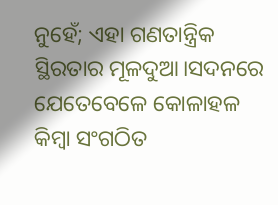ନୁହେଁ; ଏହା ଗଣତାନ୍ତ୍ରିକ ସ୍ଥିରତାର ମୂଳଦୁଆ।ସଦନରେ ଯେତେବେଳେ କୋଳାହଳ କିମ୍ବା ସଂଗଠିତ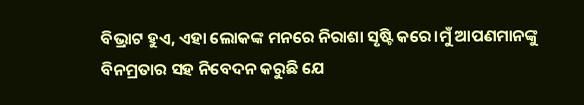ବିଭ୍ରାଟ ହୁଏ, ଏହା ଲୋକଙ୍କ ମନରେ ନିରାଶା ସୃଷ୍ଟି କରେ।ମୁଁ ଆପଣମାନଙ୍କୁ ବିନମ୍ରତାର ସହ ନିବେଦନ କରୁଛି ଯେ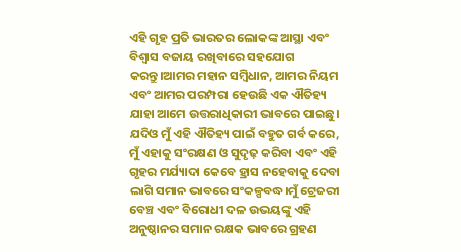ଏହି ଗୃହ ପ୍ରତି ଭାରତର ଲୋକଙ୍କ ଆସ୍ଥା ଏବଂ ବିଶ୍ୱାସ ବଜାୟ ରଖିବାରେ ସହଯୋଗ କରନ୍ତୁ।ଆମର ମହାନ ସମ୍ବିଧାନ, ଆମର ନିୟମ ଏବଂ ଆମର ପରମ୍ପରା ହେଉଛି ଏକ ଐତିହ୍ୟ ଯାହା ଆମେ ଉତ୍ତରାଧିକାରୀ ଭାବରେ ପାଇଛୁ। ଯଦିଓ ମୁଁ ଏହି ଐତିହ୍ୟ ପାଇଁ ବହୁତ ଗର୍ବ କରେ, ମୁଁ ଏହାକୁ ସଂରକ୍ଷଣ ଓ ସୁଦୃଢ଼ କରିବା ଏବଂ ଏହି ଗୃହର ମର୍ଯ୍ୟାଦା କେବେ ହ୍ରାସ ନହେବାକୁ ଦେବା ଲାଗି ସମାନ ଭାବରେ ସଂକଳ୍ପବଦ୍ଧ।ମୁଁ ଟ୍ରେଜରୀ ବେଞ୍ଚ ଏବଂ ବିରୋଧୀ ଦଳ ଉଭୟଙ୍କୁ ଏହି ଅନୁଷ୍ଠାନର ସମାନ ରକ୍ଷକ ଭାବରେ ଗ୍ରହଣ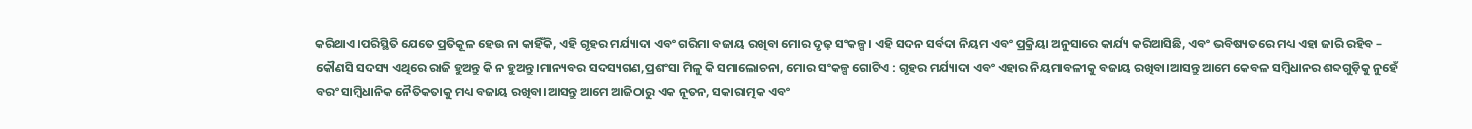କରିଥାଏ।ପରିସ୍ଥିତି ଯେତେ ପ୍ରତିକୂଳ ହେଉ ନା କାହିଁକି, ଏହି ଗୃହର ମର୍ଯ୍ୟାଦା ଏବଂ ଗରିମା ବଜାୟ ରଖିବା ମୋର ଦୃଢ଼ ସଂକଳ୍ପ। ଏହି ସଦନ ସର୍ବଦା ନିୟମ ଏବଂ ପ୍ରକ୍ରିୟା ଅନୁସାରେ କାର୍ଯ୍ୟ କରିଆସିଛି, ଏବଂ ଭବିଷ୍ୟତରେ ମଧ୍ୟ ଏହା ଜାରି ରହିବ – କୌଣସି ସଦସ୍ୟ ଏଥିରେ ରାଜି ହୁଅନ୍ତୁ କି ନ ହୁଅନ୍ତୁ।ମାନ୍ୟବର ସଦସ୍ୟଗଣ,ପ୍ରଶଂସା ମିଳୁ କି ସମାଲୋଚନା, ମୋର ସଂକଳ୍ପ ଗୋଟିଏ : ଗୃହର ମର୍ଯ୍ୟାଦା ଏବଂ ଏହାର ନିୟମାବଳୀକୁ ବଜାୟ ରଖିବା।ଆସନ୍ତୁ ଆମେ କେବଳ ସମ୍ବିଧାନର ଶବ୍ଦଗୁଡ଼ିକୁ ନୁହେଁ ବରଂ ସାମ୍ବିଧାନିକ ନୈତିକତାକୁ ମଧ୍ୟ ବଜାୟ ରଖିବା।ଆସନ୍ତୁ ଆମେ ଆଜିଠାରୁ ଏକ ନୂତନ, ସକାରାତ୍ମକ ଏବଂ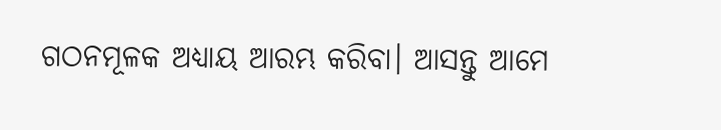ଗଠନମୂଳକ ଅଧ୍ୟାୟ ଆରମ୍ଭ କରିବା। ଆସନ୍ତୁ ଆମେ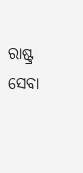ରାଷ୍ଟ୍ର ସେବା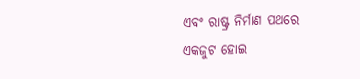ଏବଂ ରାଷ୍ଟ୍ର ନିର୍ମାଣ ପଥରେ ଏକଜୁଟ ହୋଇ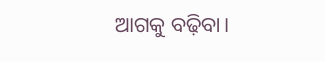ଆଗକୁ ବଢ଼ିବା।